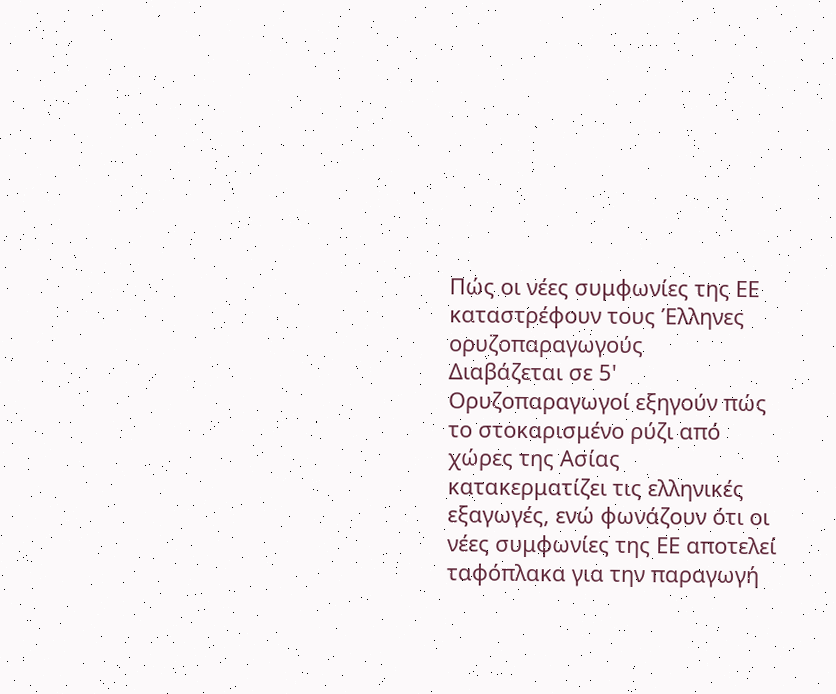Πώς οι νέες συμφωνίες της ΕΕ καταστρέφουν τους Έλληνες ορυζοπαραγωγούς
Διαβάζεται σε 5'
Ορυζοπαραγωγοί εξηγούν πώς το στοκαρισμένο ρύζι από χώρες της Ασίας κατακερματίζει τις ελληνικές εξαγωγές, ενώ φωνάζουν ότι οι νέες συμφωνίες της ΕΕ αποτελεί ταφόπλακα για την παραγωγή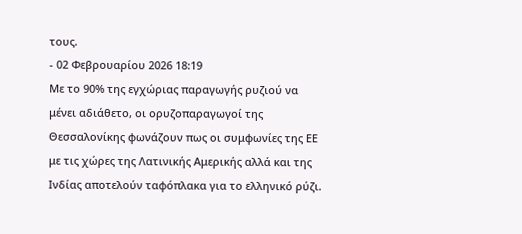τους.
- 02 Φεβρουαρίου 2026 18:19
Με το 90% της εγχώριας παραγωγής ρυζιού να μένει αδιάθετο, οι ορυζοπαραγωγοί της Θεσσαλονίκης φωνάζουν πως οι συμφωνίες της ΕΕ με τις χώρες της Λατινικής Αμερικής αλλά και της Ινδίας αποτελούν ταφόπλακα για το ελληνικό ρύζι.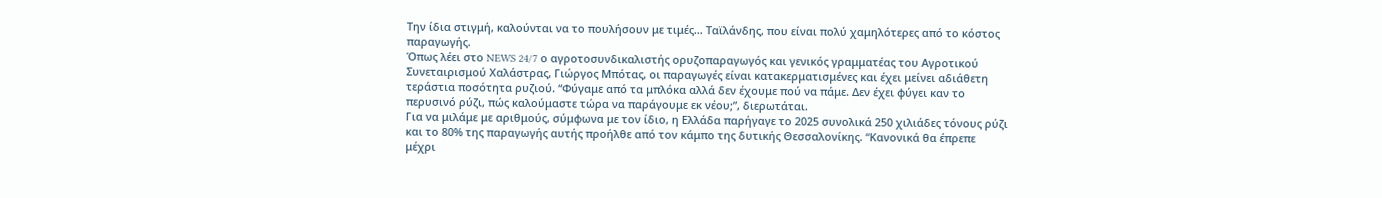Την ίδια στιγμή, καλούνται να το πουλήσουν με τιμές… Ταϊλάνδης, που είναι πολύ χαμηλότερες από το κόστος παραγωγής.
Όπως λέει στο NEWS 24/7 ο αγροτοσυνδικαλιστής ορυζοπαραγωγός και γενικός γραμματέας του Αγροτικού Συνεταιρισμού Χαλάστρας, Γιώργος Μπότας, οι παραγωγές είναι κατακερματισμένες και έχει μείνει αδιάθετη τεράστια ποσότητα ρυζιού. “Φύγαμε από τα μπλόκα αλλά δεν έχουμε πού να πάμε. Δεν έχει φύγει καν το περυσινό ρύζι, πώς καλούμαστε τώρα να παράγουμε εκ νέου;”, διερωτάται.
Για να μιλάμε με αριθμούς, σύμφωνα με τον ίδιο, η Ελλάδα παρήγαγε το 2025 συνολικά 250 χιλιάδες τόνους ρύζι και το 80% της παραγωγής αυτής προήλθε από τον κάμπο της δυτικής Θεσσαλονίκης. “Κανονικά θα έπρεπε μέχρι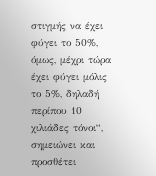στιγμής να έχει φύγει το 50%, όμως, μέχρι τώρα έχει φύγει μόλις το 5%, δηλαδή περίπου 10 χιλιάδες τόνοι“, σημειώνει και προσθέτει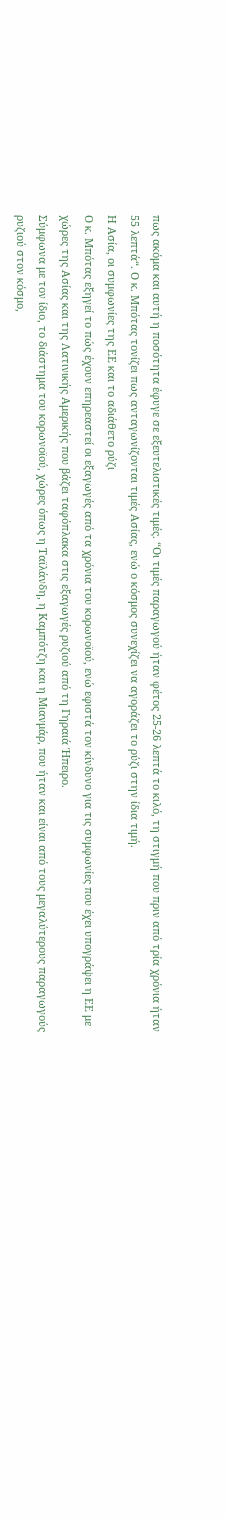πως ακόμα και αυτή η ποσότητα έφυγε σε εξευτελιστικές τιμές. “Οι τιμές παραγωγού ήταν φέτος 25-26 λεπτά το κιλό, τη στιγμή που πριν από τρία χρόνια ήταν 55 λεπτά“. Ο κ. Μπότας τονίζει πως ανταγωνίζονται τιμές Ασίας, ενώ ο κόσμος συνεχίζει να αγοράζει το ρύζι στην ίδια τιμή.
Η Ασία, οι συμφωνίες της ΕΕ και το αδιάθετο ρύζι
Ο κ. Μπότας εξηγεί το πώς έχουν επηρεαστεί οι εξαγωγές από τα χρόνια του κορωνοϊού, ενώ εφιστά τον κίνδυνο για τις συμφωνίες που έχει υπογράψει η ΕΕ με χώρες της Ασίας και της Λατινικής Αμερικής που βάζει ταφόπλακα στις εξαγωγές ρυζιού από τη Γηραιά Ήπειρο.
Σύμφωνα με τον ίδιο, το διάστημα του κορωνοϊού, χώρες όπως η Ταϊλάνδη, η Καμπότζη και η Μιανμάρ, που ήταν και είναι από τους μεγαλύτερους παραγωγούς ρυζιού στον κόσμο,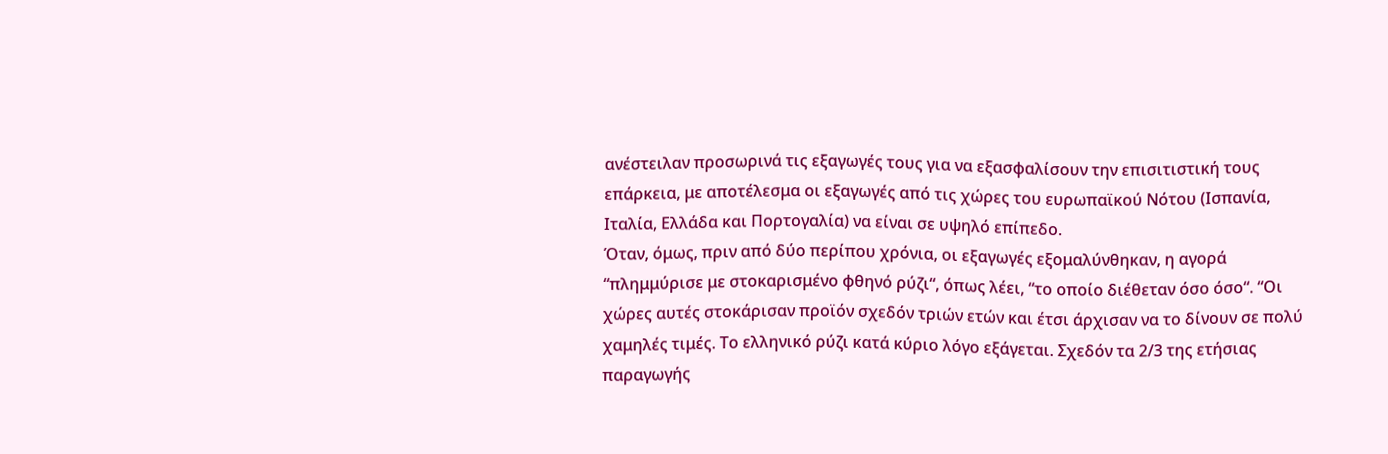ανέστειλαν προσωρινά τις εξαγωγές τους για να εξασφαλίσουν την επισιτιστική τους επάρκεια, με αποτέλεσμα οι εξαγωγές από τις χώρες του ευρωπαϊκού Νότου (Ισπανία, Ιταλία, Ελλάδα και Πορτογαλία) να είναι σε υψηλό επίπεδο.
Όταν, όμως, πριν από δύο περίπου χρόνια, οι εξαγωγές εξομαλύνθηκαν, η αγορά “πλημμύρισε με στοκαρισμένο φθηνό ρύζι“, όπως λέει, “το οποίο διέθεταν όσο όσο“. “Οι χώρες αυτές στοκάρισαν προϊόν σχεδόν τριών ετών και έτσι άρχισαν να το δίνουν σε πολύ χαμηλές τιμές. Το ελληνικό ρύζι κατά κύριο λόγο εξάγεται. Σχεδόν τα 2/3 της ετήσιας παραγωγής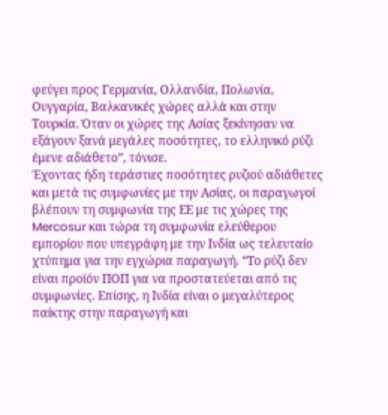φεύγει προς Γερμανία, Ολλανδία, Πολωνία, Ουγγαρία, Βαλκανικές χώρες αλλά και στην Τουρκία. Όταν οι χώρες της Ασίας ξεκίνησαν να εξάγουν ξανά μεγάλες ποσότητες, το ελληνικό ρύζι έμενε αδιάθετο”, τόνισε.
Έχοντας ήδη τεράστιες ποσότητες ρυζιού αδιάθετες και μετά τις συμφωνίες με την Ασίας, οι παραγωγοί βλέπουν τη συμφωνία της ΕΕ με τις χώρες της Mercosur και τώρα τη συμφωνία ελεύθερου εμπορίου που υπεγράφη με την Ινδία ως τελευταίο χτύπημα για την εγχώρια παραγωγή. “Το ρύζι δεν είναι προϊόν ΠΟΠ για να προστατεύεται από τις συμφωνίες. Επίσης, η Ινδία είναι ο μεγαλύτερος παίκτης στην παραγωγή και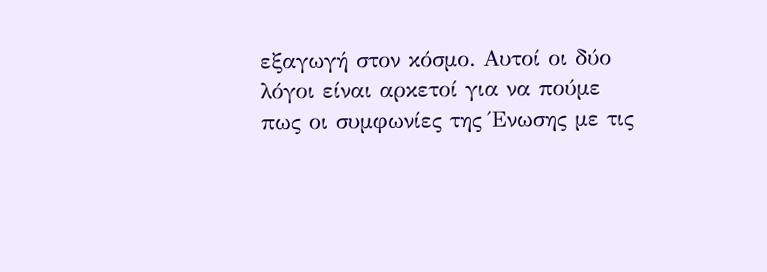εξαγωγή στον κόσμο. Αυτοί οι δύο λόγοι είναι αρκετοί για να πούμε πως οι συμφωνίες της Ένωσης με τις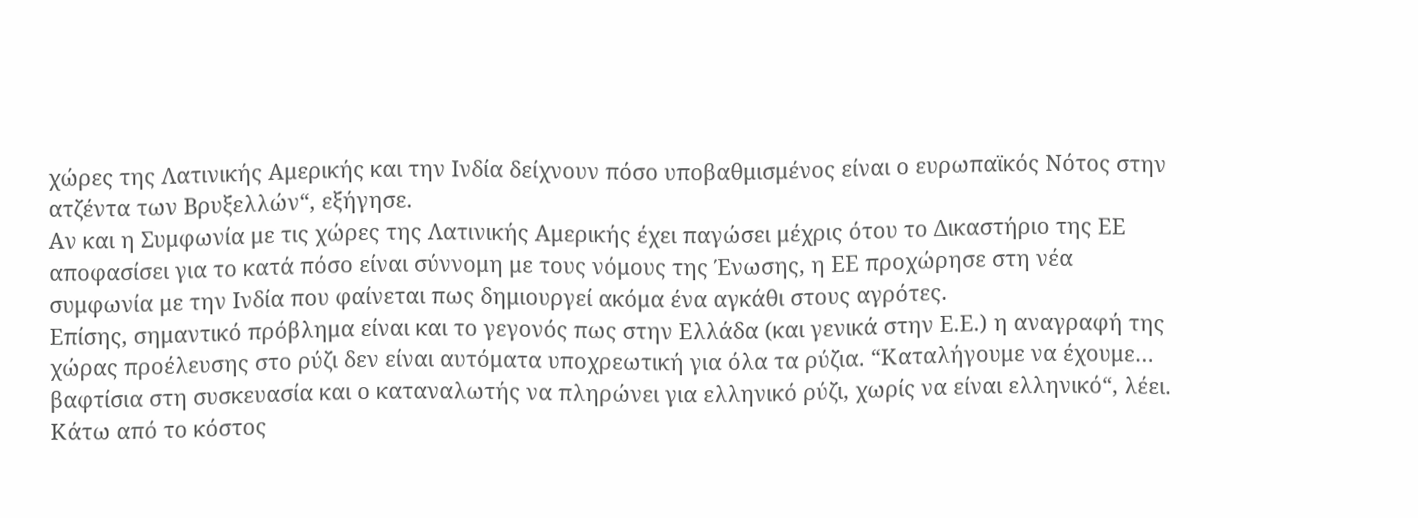χώρες της Λατινικής Αμερικής και την Ινδία δείχνουν πόσο υποβαθμισμένος είναι ο ευρωπαϊκός Νότος στην ατζέντα των Βρυξελλών“, εξήγησε.
Αν και η Συμφωνία με τις χώρες της Λατινικής Αμερικής έχει παγώσει μέχρις ότου το Δικαστήριο της ΕΕ αποφασίσει για το κατά πόσο είναι σύννομη με τους νόμους της Ένωσης, η ΕΕ προχώρησε στη νέα συμφωνία με την Ινδία που φαίνεται πως δημιουργεί ακόμα ένα αγκάθι στους αγρότες.
Επίσης, σημαντικό πρόβλημα είναι και το γεγονός πως στην Ελλάδα (και γενικά στην Ε.Ε.) η αναγραφή της χώρας προέλευσης στο ρύζι δεν είναι αυτόματα υποχρεωτική για όλα τα ρύζια. “Καταλήγουμε να έχουμε… βαφτίσια στη συσκευασία και ο καταναλωτής να πληρώνει για ελληνικό ρύζι, χωρίς να είναι ελληνικό“, λέει.
Κάτω από το κόστος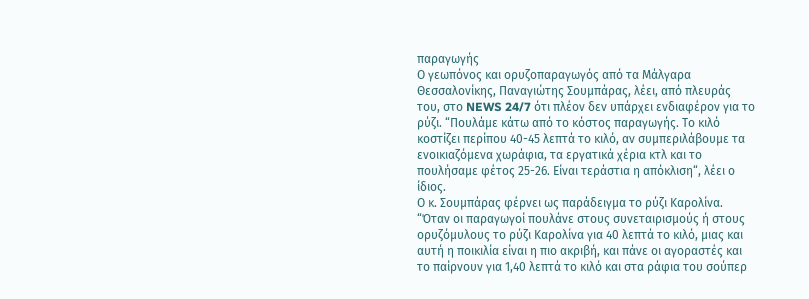παραγωγής
Ο γεωπόνος και ορυζοπαραγωγός από τα Μάλγαρα Θεσσαλονίκης, Παναγιώτης Σουμπάρας, λέει, από πλευράς του, στο NEWS 24/7 ότι πλέον δεν υπάρχει ενδιαφέρον για το ρύζι. “Πουλάμε κάτω από το κόστος παραγωγής. Το κιλό κοστίζει περίπου 40-45 λεπτά το κιλό, αν συμπεριλάβουμε τα ενοικιαζόμενα χωράφια, τα εργατικά χέρια κτλ και το πουλήσαμε φέτος 25-26. Είναι τεράστια η απόκλιση“, λέει ο ίδιος.
Ο κ. Σουμπάρας φέρνει ως παράδειγμα το ρύζι Καρολίνα. “Όταν οι παραγωγοί πουλάνε στους συνεταιρισμούς ή στους ορυζόμυλους το ρύζι Καρολίνα για 40 λεπτά το κιλό, μιας και αυτή η ποικιλία είναι η πιο ακριβή, και πάνε οι αγοραστές και το παίρνουν για 1,40 λεπτά το κιλό και στα ράφια του σούπερ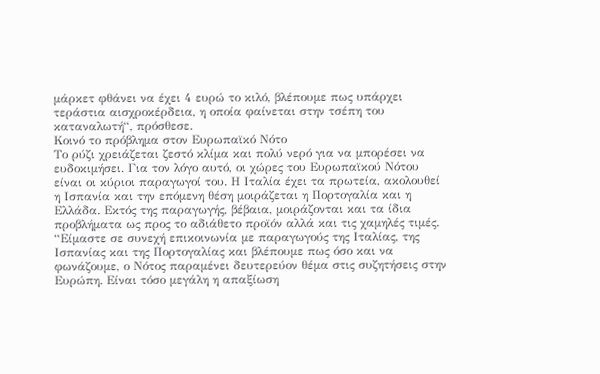μάρκετ φθάνει να έχει 4 ευρώ το κιλό, βλέπουμε πως υπάρχει τεράστια αισχροκέρδεια, η οποία φαίνεται στην τσέπη του καταναλωτή“, πρόσθεσε.
Κοινό το πρόβλημα στον Ευρωπαϊκό Νότο
Το ρύζι χρειάζεται ζεστό κλίμα και πολύ νερό για να μπορέσει να ευδοκιμήσει. Για τον λόγο αυτό, οι χώρες του Ευρωπαϊκού Νότου είναι οι κύριοι παραγωγοί του. Η Ιταλία έχει τα πρωτεία, ακολουθεί η Ισπανία και την επόμενη θέση μοιράζεται η Πορτογαλία και η Ελλάδα. Εκτός της παραγωγής, βέβαια, μοιράζονται και τα ίδια προβλήματα ως προς το αδιάθετο προϊόν αλλά και τις χαμηλές τιμές.
“Είμαστε σε συνεχή επικοινωνία με παραγωγούς της Ιταλίας, της Ισπανίας και της Πορτογαλίας και βλέπουμε πως όσο και να φωνάζουμε, ο Νότος παραμένει δευτερεύον θέμα στις συζητήσεις στην Ευρώπη. Είναι τόσο μεγάλη η απαξίωση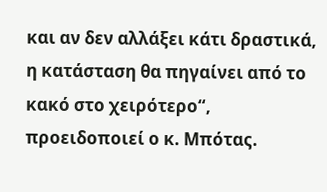και αν δεν αλλάξει κάτι δραστικά, η κατάσταση θα πηγαίνει από το κακό στο χειρότερο“, προειδοποιεί ο κ. Μπότας.